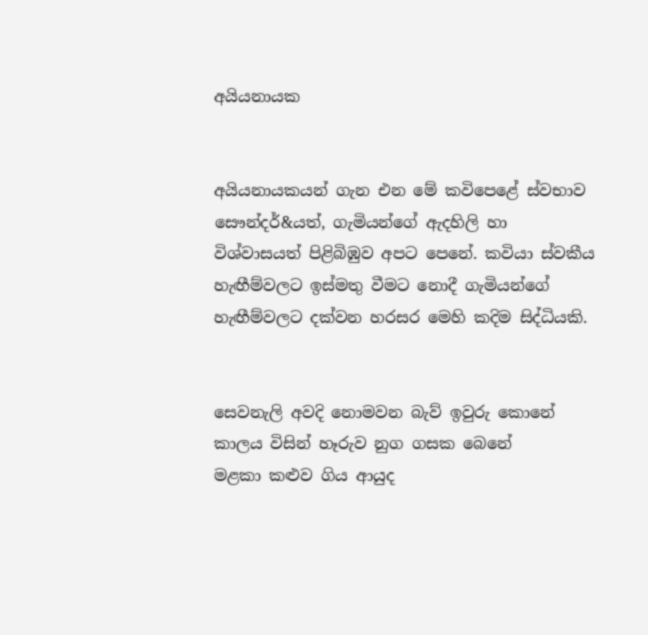අයියනායක


අයියනායකයන් ගැන එන මේ කවිපෙළේ ස්‌වභාව සෞන්දර්&යත්, ගැමියන්ගේ ඇදහිලි හා විශ්වාසයත් පිළිබිඹුව අපට පෙනේ. කවියා ස්‌වකීය හැඟීම්වලට ඉස්‌මතු වීමට නොදී ගැමියන්ගේ හැඟීම්වලට දක්‌වන හරසර මෙහි කදිම සිද්ධියකි.


සෙවනැලි අවදි නොමවන බැව් ඉවුරු කොනේ
කාලය විසින් හෑරුව නුග ගසක බෙනේ
මළකා කළුව ගිය ආයුද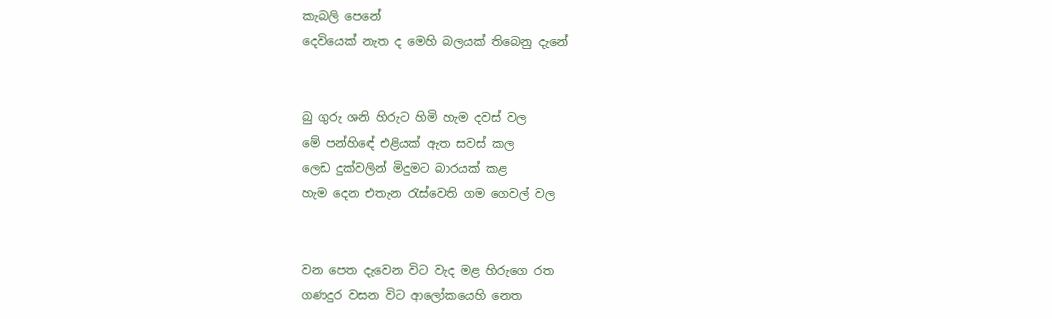කැබලි පෙනේ
දෙවියෙක්‌ නැත ද මෙහි බලයක්‌ තිබෙනු දැනේ


බු ගුරු ශනි හිරුට හිමි හැම දවස්‌ වල
මේ පන්හිඳේ එළියක්‌ ඇත සවස්‌ කල
ලෙඩ දුක්‌වලින් මිදුමට බාරයක්‌ කළ
හැම දෙන එතැන රැස්‌වෙති ගම ගෙවල් වල


වන පෙත දැවෙන විට වැද මළ හිරුගෙ රත
ගණදුර වසන විට ආලෝකයෙහි නෙත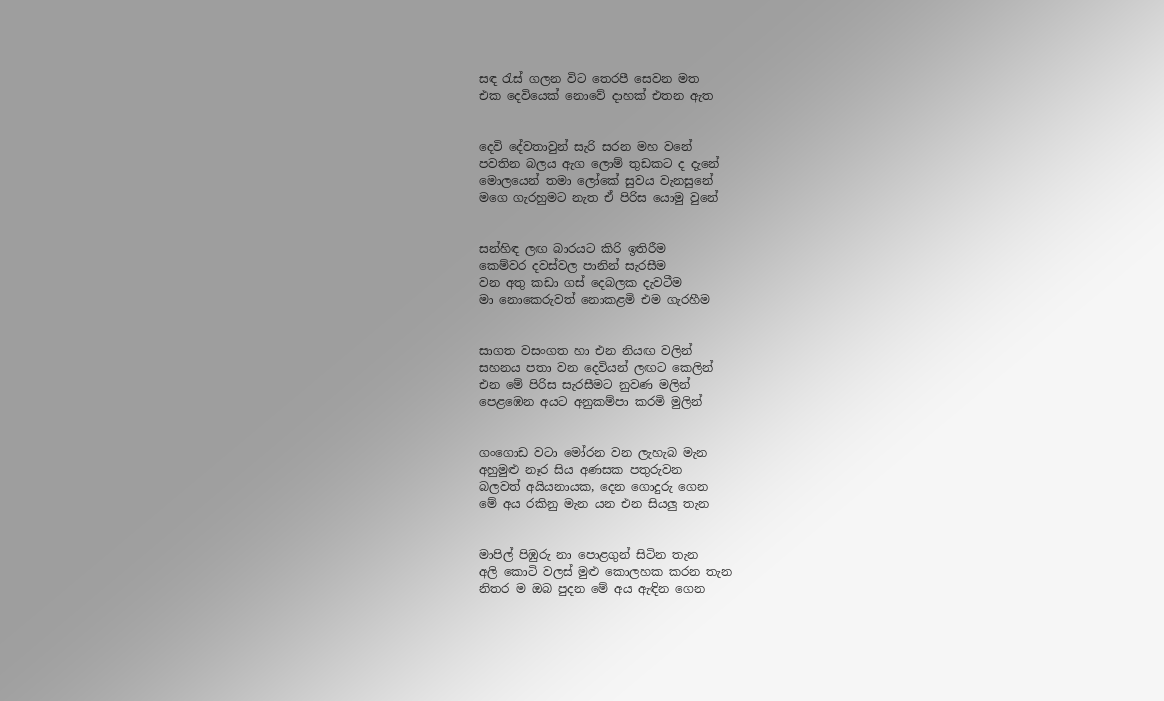සඳ රැස්‌ ගලන විට තෙරපී සෙවන මත
එක දෙවියෙක්‌ නොවේ දාහක්‌ එතන ඇත


දෙවි දේවතාවුන් සැරි සරන මහ වනේ
පවතින බලය ඇග ලොම් තුඩකට ද දැනේ
මොලයෙන් තමා ලෝකේ සුවය වැනසුනේ
මගෙ ගැරහුමට නැත ඒ පිරිස යොමු වුනේ


සන්හිඳ ලඟ බාරයට කිරි ඉතිරීම
කෙම්වර දවස්‌වල පානින් සැරසීම
වන අතු කඩා ගස්‌ දෙබලක දැවටීම
මා නොකෙරුවත් නොකළමි එම ගැරහීම


සාගත වසංගත හා එන නියඟ වලින්
සහනය පතා වන දෙවියන් ලඟට කෙලින්
එන මේ පිරිස සැරසීමට නුවණ මලින්
පෙළඹෙන අයට අනුකම්පා කරමි මුලින්


ගංගොඩ වටා මෝරන වන ලැහැබ මැන
අහුමුළු නෑර සිය අණසක පතුරුවන
බලවත් අයියනායක, දෙන ගොදුරු ගෙන
මේ අය රකිනු මැන යන එන සියලු තැන


මාපිල් පිඹුරු නා පොළගුන් සිටින තැන
අලි කොටි වලස්‌ මුළු කොලහක කරන තැන
නිතර ම ඔබ පුදන මේ අය ඇඳින ගෙන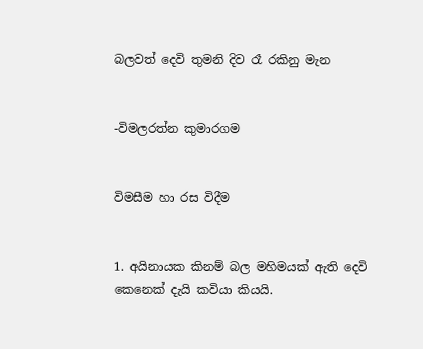බලවත් දෙවි තුමනි දිව රෑ රකිනු මැන


-විමලරත්න කුමාරගම


විමසීම හා රස විදීම


1. අයිනායක කිනම් බල මහිමයක්‌ ඇති දෙවි කෙනෙක්‌ දැයි කවියා කියයි.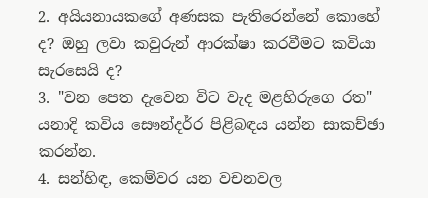2. අයියනායකගේ අණසක පැතිරෙන්නේ කොහේ ද? ඔහු ලවා කවුරුන් ආරක්‌ෂා කරවීමට කවියා සැරසෙයි ද?
3. "වන පෙත දැවෙන විට වැද මළහිරුගෙ රත" යනාදි කවිය සෞන්දර්‍ර පිළිබඳය යන්න සාකච්ඡා කරන්න.
4. සන්හිඳ, කෙම්වර යන වචනවල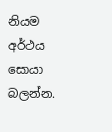නියම අර්ථය සොයා බලන්න.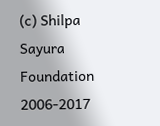(c) Shilpa Sayura Foundation 2006-2017